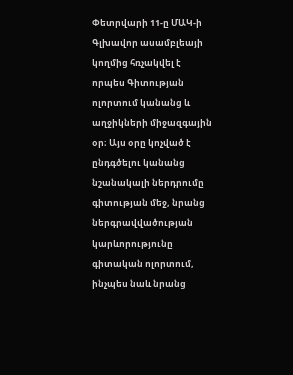Փետրվարի 11-ը ՄԱԿ-ի Գլխավոր ասամբլեայի կողմից հռչակվել է որպես Գիտության ոլորտում կանանց և աղջիկների միջազգային օր։ Այս օրը կոչված է ընդգծելու կանանց նշանակալի ներդրումը գիտության մեջ, նրանց ներգրավվածության կարևորությունը գիտական ոլորտում, ինչպես նաև նրանց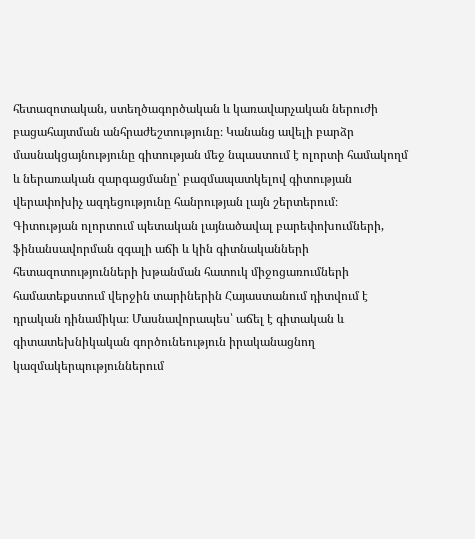հետազոտական, ստեղծագործական և կառավարչական ներուժի բացահայտման անհրաժեշտությունը։ Կանանց ավելի բարձր մասնակցայնությունը գիտության մեջ նպաստում է ոլորտի համակողմ և ներառական զարգացմանը՝ բազմապատկելով գիտության վերափոխիչ ազդեցությունը հանրության լայն շերտերում։
Գիտության ոլորտում պետական լայնածավալ բարեփոխումների, ֆինանսավորման զգալի աճի և կին գիտնականների հետազոտությունների խթանման հատուկ միջոցառումների համատեքստում վերջին տարիներին Հայաստանում դիտվում է դրական դինամիկա։ Մասնավորապես՝ աճել է գիտական և գիտատեխնիկական գործունեություն իրականացնող կազմակերպություններում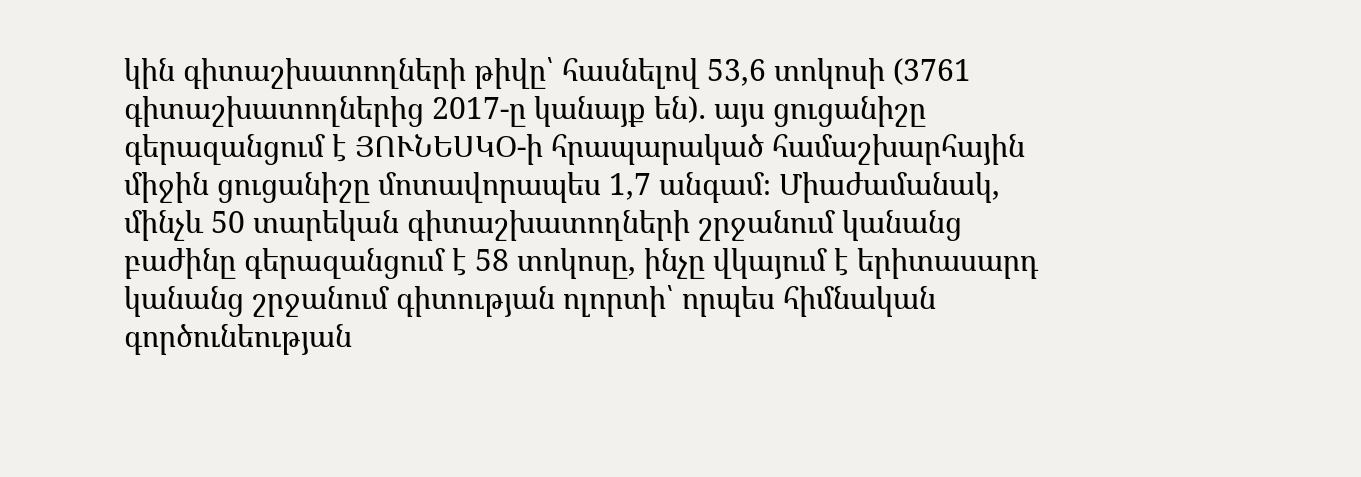կին գիտաշխատողների թիվը՝ հասնելով 53,6 տոկոսի (3761 գիտաշխատողներից 2017-ը կանայք են)․ այս ցուցանիշը գերազանցում է ՅՈՒՆԵՍԿՕ-ի հրապարակած համաշխարհային միջին ցուցանիշը մոտավորապես 1,7 անգամ։ Միաժամանակ, մինչև 50 տարեկան գիտաշխատողների շրջանում կանանց բաժինը գերազանցում է 58 տոկոսը, ինչը վկայում է երիտասարդ կանանց շրջանում գիտության ոլորտի՝ որպես հիմնական գործունեության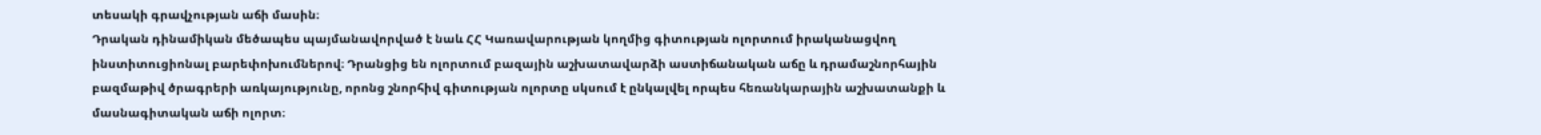տեսակի գրավչության աճի մասին։
Դրական դինամիկան մեծապես պայմանավորված է նաև ՀՀ Կառավարության կողմից գիտության ոլորտում իրականացվող ինստիտուցիոնալ բարեփոխումներով։ Դրանցից են ոլորտում բազային աշխատավարձի աստիճանական աճը և դրամաշնորհային բազմաթիվ ծրագրերի առկայությունը, որոնց շնորհիվ գիտության ոլորտը սկսում է ընկալվել որպես հեռանկարային աշխատանքի և մասնագիտական աճի ոլորտ։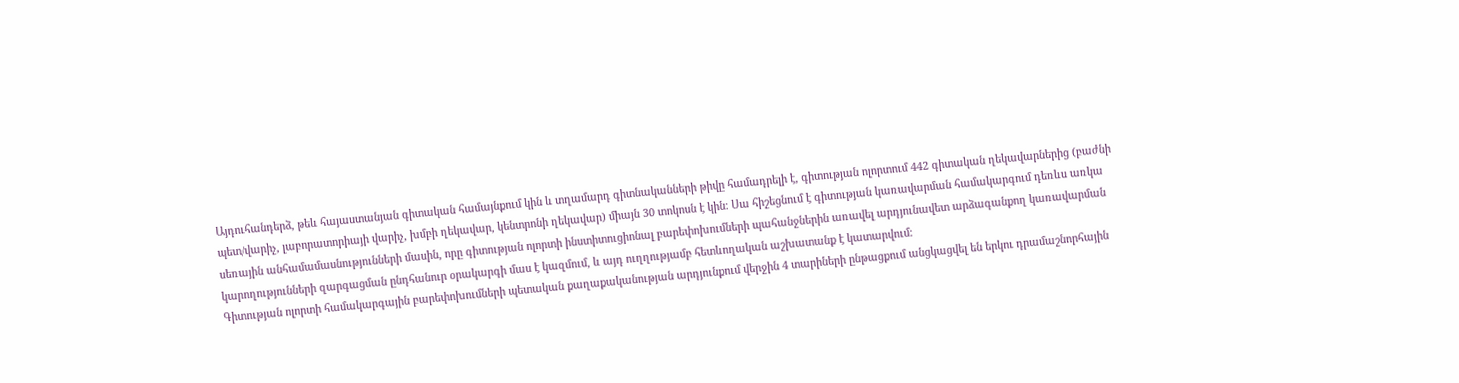Այդուհանդերձ, թեև հայաստանյան գիտական համայնքում կին և տղամարդ գիտնականների թիվը համադրելի է, գիտության ոլորտում 442 գիտական ղեկավարներից (բաժնի պետ/վարիչ, լաբորատորիայի վարիչ, խմբի ղեկավար, կենտրոնի ղեկավար) միայն 30 տոկոսն է կին։ Սա հիշեցնում է գիտության կառավարման համակարգում դեռևս առկա սեռային անհամամասնությունների մասին, որը գիտության ոլորտի ինստիտուցիոնալ բարեփոխումների պահանջներին առավել արդյունավետ արձագանքող կառավարման կարողությունների զարգացման ընդհանուր օրակարգի մաս է կազմում, և այդ ուղղությամբ հետևողական աշխատանք է կատարվում։
Գիտության ոլորտի համակարգային բարեփոխումների պետական քաղաքականության արդյունքում վերջին 4 տարիների ընթացքում անցկացվել են երկու դրամաշնորհային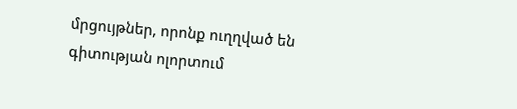մրցույթներ, որոնք ուղղված են գիտության ոլորտում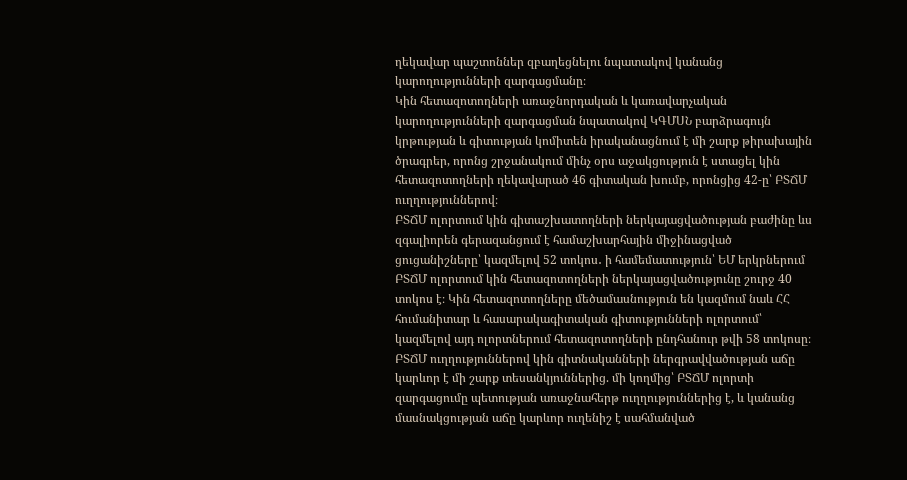ղեկավար պաշտոններ զբաղեցնելու նպատակով կանանց կարողությունների զարգացմանը։
Կին հետազոտողների առաջնորդական և կառավարչական կարողությունների զարգացման նպատակով ԿԳՄՍՆ բարձրագույն կրթության և գիտության կոմիտեն իրականացնում է մի շարք թիրախային ծրագրեր, որոնց շրջանակում մինչ օրս աջակցություն է ստացել կին հետազոտողների ղեկավարած 46 գիտական խումբ, որոնցից 42-ը՝ ԲՏՃՄ ուղղություններով։
ԲՏՃՄ ոլորտում կին գիտաշխատողների ներկայացվածության բաժինը ևս զգալիորեն գերազանցում է համաշխարհային միջինացված ցուցանիշները՝ կազմելով 52 տոկոս․ ի համեմատություն՝ ԵՄ երկրներում ԲՏՃՄ ոլորտում կին հետազոտողների ներկայացվածությունը շուրջ 40 տոկոս է։ Կին հետազոտողները մեծամասնություն են կազմում նաև ՀՀ հումանիտար և հասարակագիտական գիտությունների ոլորտում՝ կազմելով այդ ոլորտներում հետազոտողների ընդհանուր թվի 58 տոկոսը։
ԲՏՃՄ ուղղություններով կին գիտնականների ներգրավվածության աճը կարևոր է մի շարք տեսանկյուններից. մի կողմից՝ ԲՏՃՄ ոլորտի զարգացումը պետության առաջնահերթ ուղղություններից է, և կանանց մասնակցության աճը կարևոր ուղենիշ է սահմանված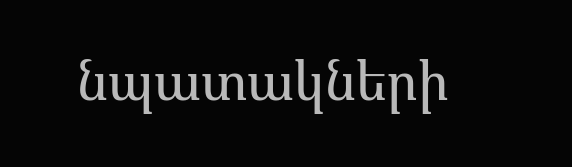նպատակների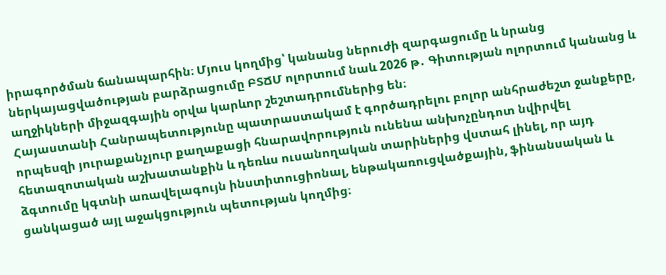իրագործման ճանապարհին։ Մյուս կողմից՝ կանանց ներուժի զարգացումը և նրանց ներկայացվածության բարձրացումը ԲՏՃՄ ոլորտում նաև 2026 թ․ Գիտության ոլորտում կանանց և աղջիկների միջազգային օրվա կարևոր շեշտադրումներից են։
Հայաստանի Հանրապետությունը պատրաստակամ է գործադրելու բոլոր անհրաժեշտ ջանքերը, որպեսզի յուրաքանչյուր քաղաքացի հնարավորություն ունենա անխոչընդոտ նվիրվել հետազոտական աշխատանքին և դեռևս ուսանողական տարիներից վստահ լինել, որ այդ ձգտումը կգտնի առավելագույն ինստիտուցիոնալ, ենթակառուցվածքային, ֆինանսական և ցանկացած այլ աջակցություն պետության կողմից։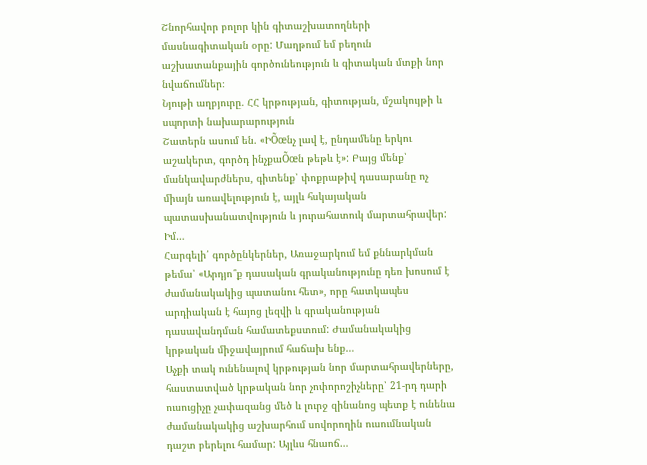Շնորհավոր բոլոր կին գիտաշխատողների մասնագիտական օրը: Մաղթում եմ բեղուն աշխատանքային գործունեություն և գիտական մտքի նոր նվաճումներ։
Նյութի աղբյուրը. ՀՀ կրթության, գիտության, մշակույթի և սպորտի նախարարություն
Շատերն ասում են. «ԻÕœնչ լավ է, ընդամենը երկու աշակերտ, գործդ ինչքաÕœն թեթև է»: Բայց մենք՝ մանկավարժներս, գիտենք՝ փոքրաթիվ դասարանը ոչ միայն առավելություն է, այլև հսկայական պատասխանատվություն և յուրահատուկ մարտահրավեր: Իմ…
Հարգելի՛ գործընկերներ, Առաջարկում եմ քննարկման թեմա՝ «Արդյո՞ք դասական գրականությունը դեռ խոսում է ժամանակակից պատանու հետ», որը հատկապես արդիական է հայոց լեզվի և գրականության դասավանդման համատեքստում: Ժամանակակից կրթական միջավայրում հաճախ ենք…
Աչքի տակ ունենալով կրթության նոր մարտահրավերները, հաստատված կրթական նոր չոփորոշիչները՝ 21-րդ դարի ուսուցիչը չափազանց մեծ և լուրջ զինանոց պետք է ունենա ժամանակակից աշխարհում սովորողին ուսումնական դաշտ բերելու համար: Այլևս հնաոճ…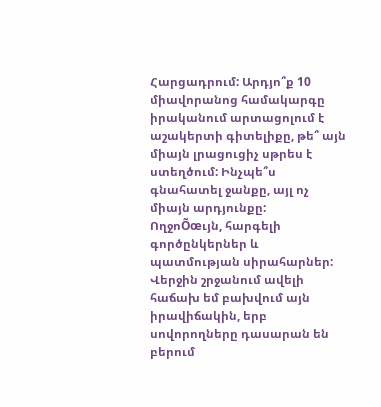Հարցադրում: Արդյո՞ք 10 միավորանոց համակարգը իրականում արտացոլում է աշակերտի գիտելիքը, թե՞ այն միայն լրացուցիչ սթրես է ստեղծում: Ինչպե՞ս գնահատել ջանքը, այլ ոչ միայն արդյունքը:
ՈղջոÕœւյն, հարգելի գործընկերներ և պատմության սիրահարներ: Վերջին շրջանում ավելի հաճախ եմ բախվում այն իրավիճակին, երբ սովորողները դասարան են բերում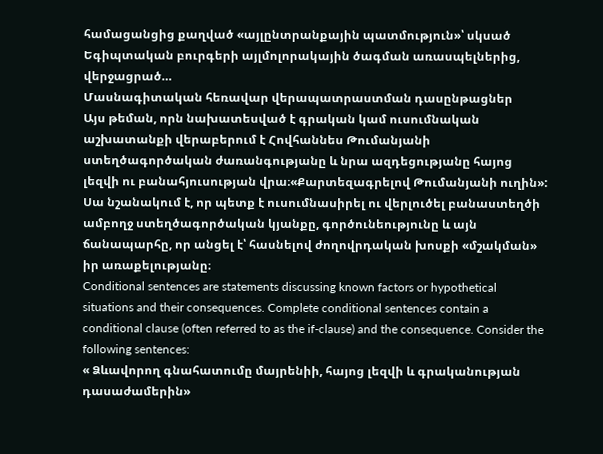համացանցից քաղված «այլընտրանքային պատմություն»՝ սկսած Եգիպտական բուրգերի այլմոլորակային ծագման առասպելներից, վերջացրած…
Մասնագիտական հեռավար վերապատրաստման դասընթացներ
Այս թեման, որն նախատեսված է գրական կամ ուսումնական աշխատանքի վերաբերում է Հովհաննես Թումանյանի ստեղծագործական ժառանգությանը և նրա ազդեցությանը հայոց լեզվի ու բանահյուսության վրա։«Քարտեզագրելով Թումանյանի ուղին»: Սա նշանակում է, որ պետք է ուսումնասիրել ու վերլուծել բանաստեղծի ամբողջ ստեղծագործական կյանքը, գործունեությունը և այն ճանապարհը, որ անցել է՝ հասնելով ժողովրդական խոսքի «մշակման» իր առաքելությանը։
Conditional sentences are statements discussing known factors or hypothetical situations and their consequences. Complete conditional sentences contain a conditional clause (often referred to as the if-clause) and the consequence. Consider the following sentences:
« Ձևավորող գնահատումը մայրենիի, հայոց լեզվի և գրականության դասաժամերին»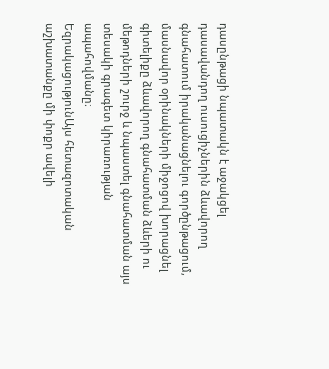դասընթացի նպատակն է աջակցել դասավանդող ուսուցիչներին ձևավորող գնահատում իրականացնելու գործընթացում, մասնավոր օրինակների միջոցով խորացնել գիտելիքը ձևավորող գնահատման ձևերի ու մեթոդների շուրջ և նպաստել գնահատման այս տեսակի գրագետ կիրառության ապահովմանը։
ԵզրակացությունԱյս հետազոտական աշխատանքը մի փոքր ավելի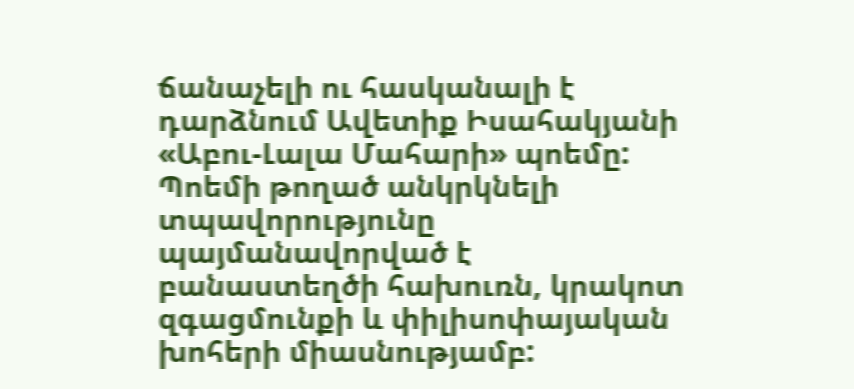ճանաչելի ու հասկանալի է դարձնում Ավետիք Իսահակյանի «Աբու-Լալա Մահարի» պոեմը: Պոեմի թողած անկրկնելի տպավորությունը պայմանավորված է բանաստեղծի հախուռն, կրակոտ զգացմունքի և փիլիսոփայական խոհերի միասնությամբ: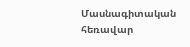Մասնագիտական հեռավար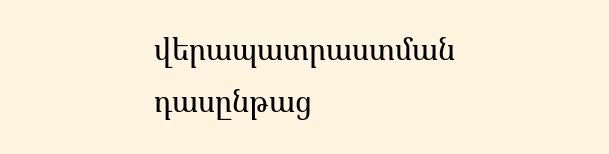վերապատրաստման դասընթաց